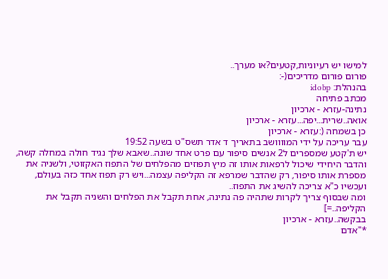למישו יש רעיוניות,קטעים?או מערך..
פורום פורום מדריכים(-:
בהנהלת: idobp
מכתב פתיחה
נתינה-עזרא - ארכיון
אואה..שרית...יפה...עזרא - ארכיון
כן בשמחה (:עזרא - ארכיון
עבר עריכה על ידי המוווושב בתאריך ד אדר תשס"ט בשעה 19:52
יש ת'קטע שמספרים ל2 אנשים סיפור עם פרט אחד שונה..שאבא שלך נגיד חולה במחלה קשה, והדבר היחידי שיכול לרפאות אותו זה מיץ תפוזים מהפלחים של התפוז האקזוטי, ולשניה את מספרת אותו סיפור, רק שהדבר שמרפא זה הקליפה עצמה...ויש רק תפוז אחד כזה בעולם, ועכשיו כ"א צריכה להשיג את התפוז..
ומה שבסוף צריך לקרות שתהיה פה נתינה, אחת תקבל את הפלחים והשניה תקבל את הקליפה..=]
בבקשה..עזרא - ארכיון
*"אדם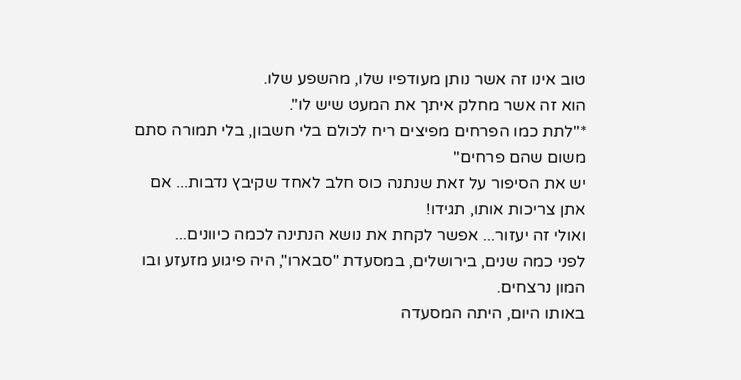טוב אינו זה אשר נותן מעודפיו שלו, מהשפע שלו.
הוא זה אשר מחלק איתך את המעט שיש לו".
*"לתת כמו הפרחים מפיצים ריח לכולם בלי חשבון, בלי תמורה סתם משום שהם פרחים"
יש את הסיפור על זאת שנתנה כוס חלב לאחד שקיבץ נדבות... אם אתן צריכות אותו, תגידו!
ואולי זה יעזור... אפשר לקחת את נושא הנתינה לכמה כיוונים...
לפני כמה שנים, בירושלים, במסעדת "סבארו", היה פיגוע מזעזע ובו המון נרצחים.
באותו היום, היתה המסעדה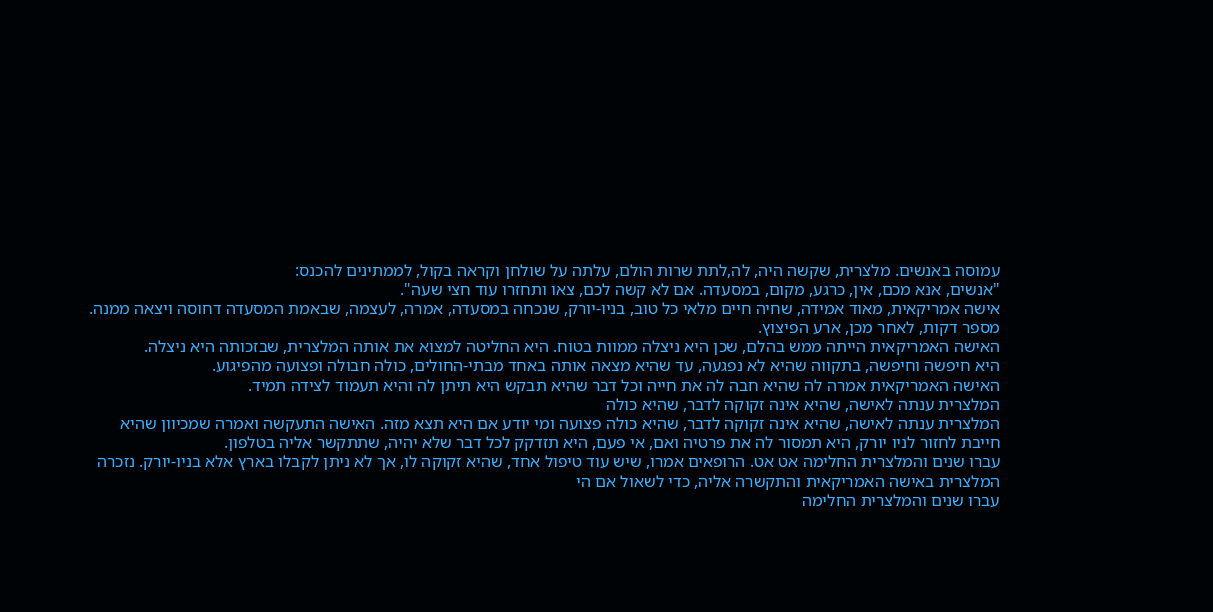עמוסה באנשים. מלצרית, שקשה היה, לה,לתת שרות הולם, עלתה על שולחן וקראה בקול, לממתינים להכנס:
"אנשים, אנא מכם, אין, כרגע, מקום, במסעדה. אם לא קשה לכם, צאו ותחזרו עוד חצי שעה".
אישה אמריקאית, מאוד אמידה, שחיה חיים מלאי כל טוב, בניו-יורק, שנכחה במסעדה, אמרה, לעצמה, שבאמת המסעדה דחוסה ויצאה ממנה.
מספר דקות, לאחר מכן, ארע הפיצוץ.
האישה האמריקאית הייתה ממש בהלם, שכן היא ניצלה ממוות בטוח. היא החליטה למצוא את אותה המלצרית, שבזכותה היא ניצלה.
היא חיפשה וחיפשה, בתקווה שהיא לא נפגעה, עד שהיא מצאה אותה באחד מבתי-החולים, כולה חבולה ופצועה מהפיגוע.
האישה האמריקאית אמרה לה שהיא חבה לה את חייה וכל דבר שהיא תבקש היא תיתן לה והיא תעמוד לצידה תמיד.
המלצרית ענתה לאישה, שהיא אינה זקוקה לדבר, שהיא כולה
המלצרית ענתה לאישה, שהיא אינה זקוקה לדבר, שהיא כולה פצועה ומי יודע אם היא תצא מזה. האישה התעקשה ואמרה שמכיוון שהיא חייבת לחזור לניו יורק, היא תמסור לה את פרטיה ואם, אי פעם, היא תזדקק לכל דבר שלא יהיה, שתתקשר אליה בטלפון.
עברו שנים והמלצרית החלימה אט אט. הרופאים אמרו, שיש עוד טיפול אחד, שהיא זקוקה לו, אך לא ניתן לקבלו בארץ אלא בניו-יורק. נזכרה המלצרית באישה האמריקאית והתקשרה אליה, כדי לשאול אם הי
עברו שנים והמלצרית החלימה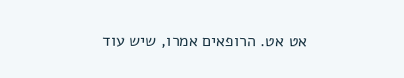אט אט. הרופאים אמרו, שיש עוד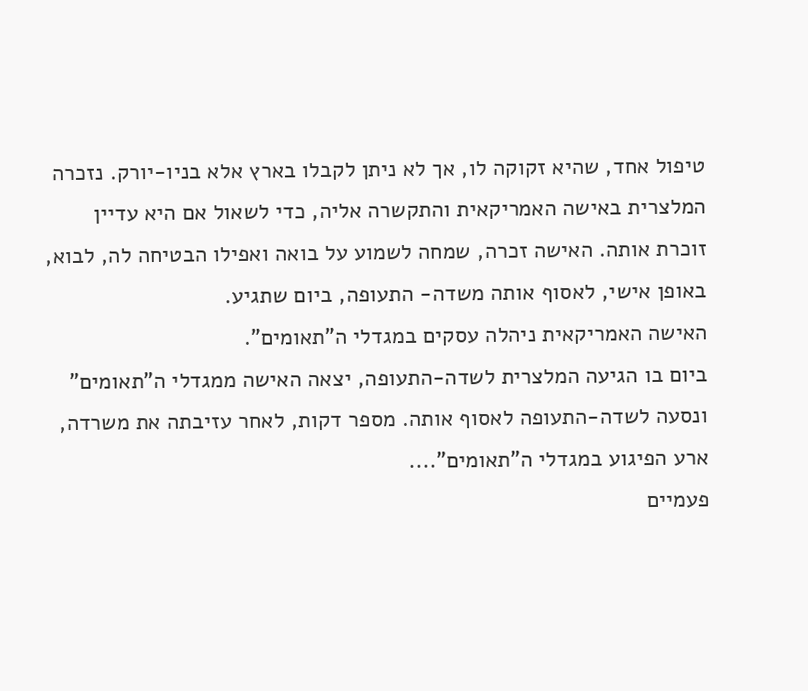טיפול אחד, שהיא זקוקה לו, אך לא ניתן לקבלו בארץ אלא בניו-יורק. נזכרה המלצרית באישה האמריקאית והתקשרה אליה, כדי לשאול אם היא עדיין זוכרת אותה. האישה זכרה, שמחה לשמוע על בואה ואפילו הבטיחה לה, לבוא, באופן אישי, לאסוף אותה משדה- התעופה, ביום שתגיע.
האישה האמריקאית ניהלה עסקים במגדלי ה"תאומים".
ביום בו הגיעה המלצרית לשדה-התעופה, יצאה האישה ממגדלי ה"תאומים" ונסעה לשדה-התעופה לאסוף אותה. מספר דקות, לאחר עזיבתה את משרדה, ארע הפיגוע במגדלי ה"תאומים"....
פעמיים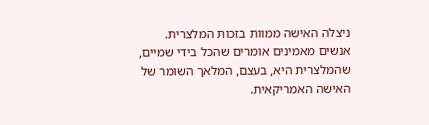ניצלה האישה ממוות בזכות המלצרית.
אנשים מאמינים אומרים שהכל בידי שמיים, שהמלצרית היא, בעצם, המלאך השומר של האישה האמריקאית.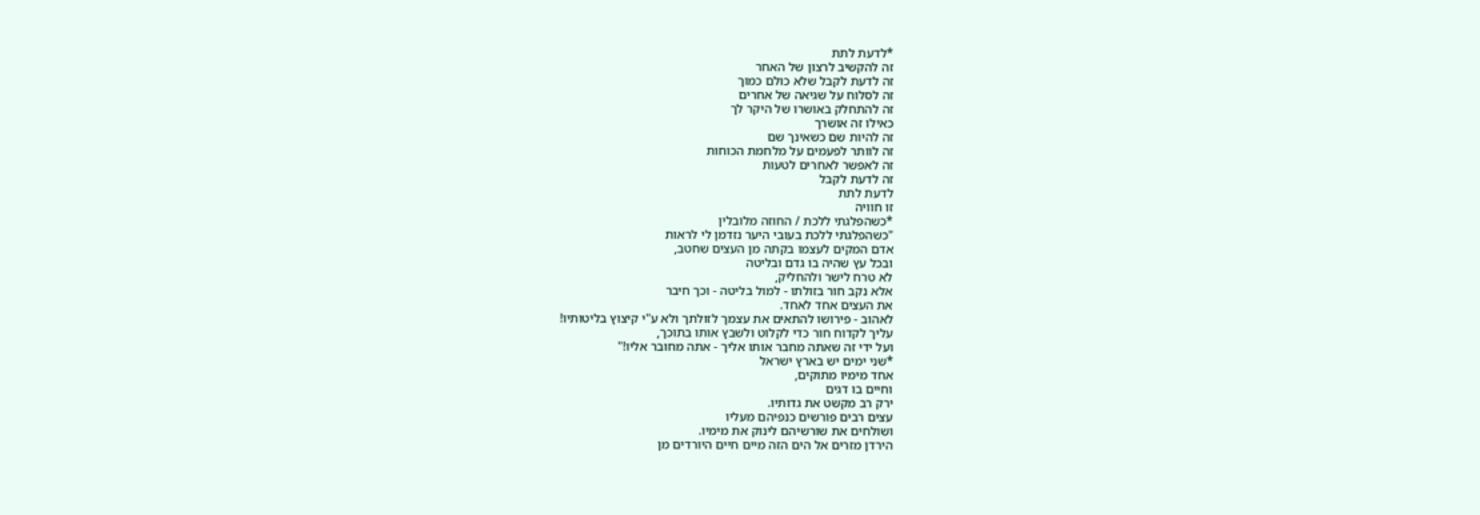*לדעת לתת
זה להקשיב לרצון של האחר
זה לדעת לקבל שלא כולם כמוך
זה לסלוח על שגיאה של אחרים
זה להתחלק באושרו של היקר לך
כאילו זה אושרך
זה להיות שם כשאינך שם
זה לוותר לפעמים על מלחמת הכוחות
זה לאפשר לאחרים לטעות
זה לדעת לקבל
לדעת לתת
זו חוויה
*כשהפלגתי ללכת / החוזה מלובלין
"כשהפלגתי ללכת בעובי היער נזדמן לי לראות
אדם המקים לעצמו בקתה מן העצים שחטב,
ובכל עץ שהיה בו גדם ובליטה
לא טרח לישר ולהחליק,
אלא נקב חור בזולתו - למול בליטה - וכך חיבר
את העצים אחד לאחד.
לאהוב - פירושו להתאים את עצמך לזולתך ולא ע"י קיצוץ בליטותיו!
עליך לקדוח חור כדי לקלוט ולשבץ אותו בתוכך,
ועל ידי זה שאתה מחבר אותו אליך - אתה מחובר אליו!"
*שני ימים יש בארץ ישראל
אחד מימיו מתוקים,
וחיים בו דגים
ירק רב מקשט את גדותיו.
עצים רבים פורשים כנפיהם מעליו
ושולחים את שורשיהם לינוק את מימיו.
הירדן מזרים אל הים הזה מיים חיים היורדים מן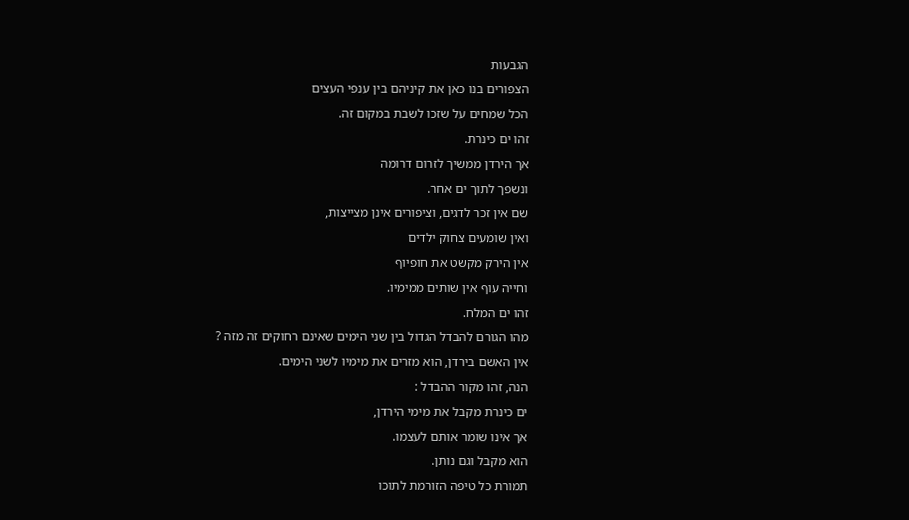הגבעות
הצפורים בנו כאן את קיניהם בין ענפי העצים
הכל שמחים על שזכו לשבת במקום זה.
זהו ים כינרת.
אך הירדן ממשיך לזרום דרומה
ונשפך לתוך ים אחר.
שם אין זכר לדגים, וציפורים אינן מצייצות,
ואין שומעים צחוק ילדים
אין הירק מקשט את חופיוף
וחייה עוף אין שותים ממימיו.
זהו ים המלח.
מהו הגורם להבדל הגדול בין שני הימים שאינם רחוקים זה מזה ?
אין האשם בירדן, הוא מזרים את מימיו לשני הימים.
הנה, זהו מקור ההבדל :
ים כינרת מקבל את מימי הירדן,
אך אינו שומר אותם לעצמו.
הוא מקבל וגם נותן.
תמורת כל טיפה הזורמת לתוכו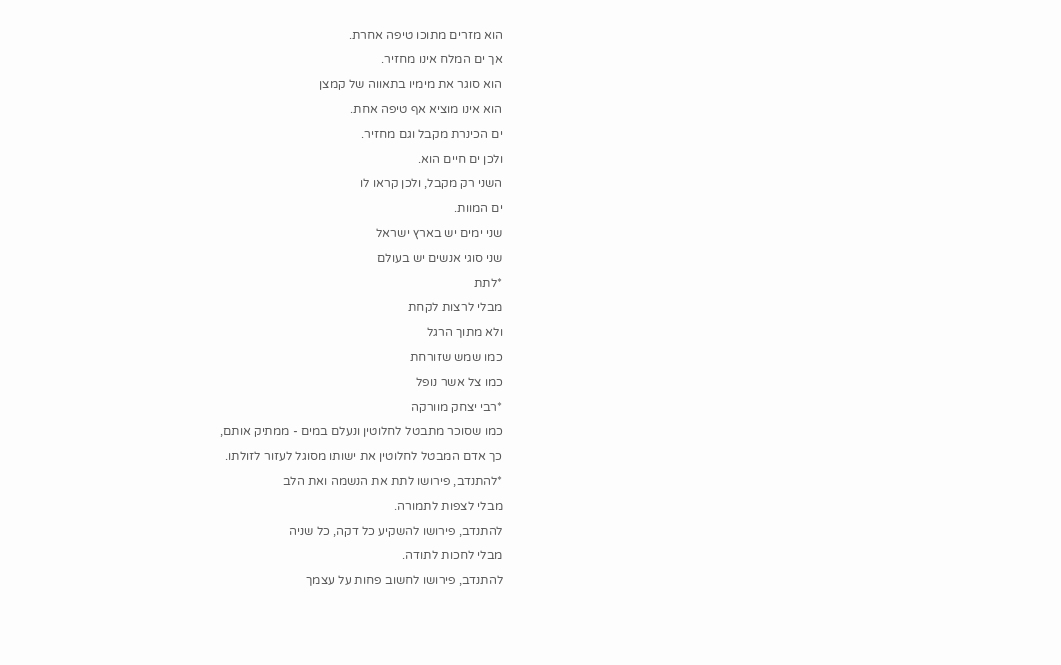הוא מזרים מתוכו טיפה אחרת.
אך ים המלח אינו מחזיר.
הוא סוגר את מימיו בתאווה של קמצן
הוא אינו מוציא אף טיפה אחת.
ים הכינרת מקבל וגם מחזיר.
ולכן ים חיים הוא.
השני רק מקבל, ולכן קראו לו
ים המוות.
שני ימים יש בארץ ישראל
שני סוגי אנשים יש בעולם
*לתת
מבלי לרצות לקחת
ולא מתוך הרגל
כמו שמש שזורחת
כמו צל אשר נופל
*רבי יצחק מוורקה
כמו שסוכר מתבטל לחלוטין ונעלם במים - ממתיק אותם,
כך אדם המבטל לחלוטין את ישותו מסוגל לעזור לזולתו.
*להתנדב, פירושו לתת את הנשמה ואת הלב
מבלי לצפות לתמורה.
להתנדב, פירושו להשקיע כל דקה, כל שניה
מבלי לחכות לתודה.
להתנדב, פירושו לחשוב פחות על עצמך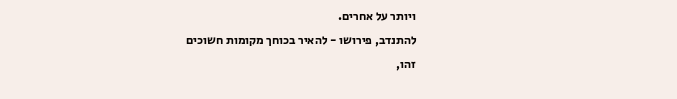ויותר על אחרים.
להתנדב, פירושו - להאיר בכוחך מקומות חשוכים
זהו,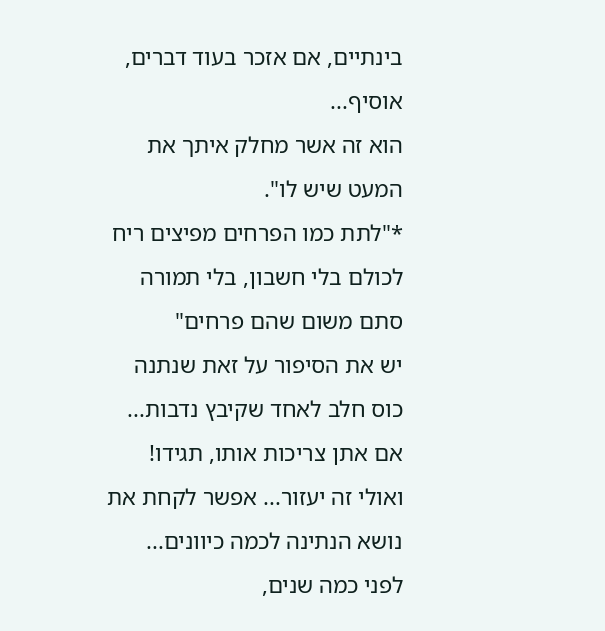בינתיים, אם אזכר בעוד דברים, אוסיף...
הוא זה אשר מחלק איתך את המעט שיש לו".
*"לתת כמו הפרחים מפיצים ריח לכולם בלי חשבון, בלי תמורה סתם משום שהם פרחים"
יש את הסיפור על זאת שנתנה כוס חלב לאחד שקיבץ נדבות... אם אתן צריכות אותו, תגידו!
ואולי זה יעזור... אפשר לקחת את נושא הנתינה לכמה כיוונים...
לפני כמה שנים,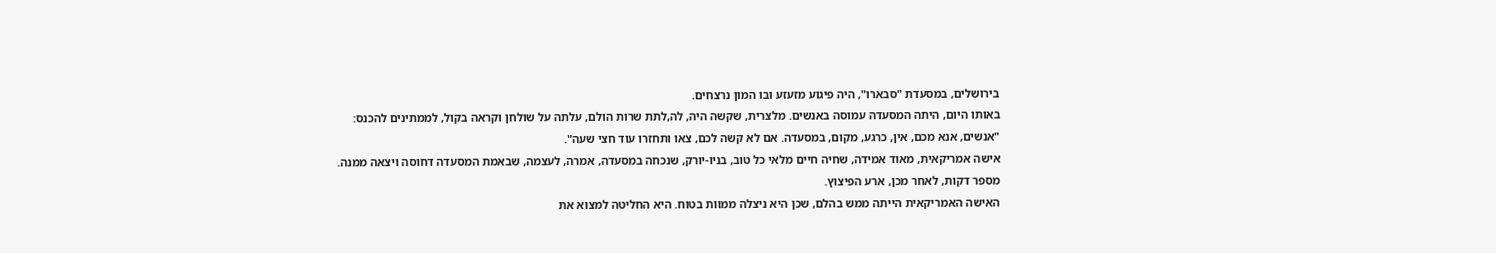בירושלים, במסעדת "סבארו", היה פיגוע מזעזע ובו המון נרצחים.
באותו היום, היתה המסעדה עמוסה באנשים. מלצרית, שקשה היה, לה,לתת שרות הולם, עלתה על שולחן וקראה בקול, לממתינים להכנס:
"אנשים, אנא מכם, אין, כרגע, מקום, במסעדה. אם לא קשה לכם, צאו ותחזרו עוד חצי שעה".
אישה אמריקאית, מאוד אמידה, שחיה חיים מלאי כל טוב, בניו-יורק, שנכחה במסעדה, אמרה, לעצמה, שבאמת המסעדה דחוסה ויצאה ממנה.
מספר דקות, לאחר מכן, ארע הפיצוץ.
האישה האמריקאית הייתה ממש בהלם, שכן היא ניצלה ממוות בטוח. היא החליטה למצוא את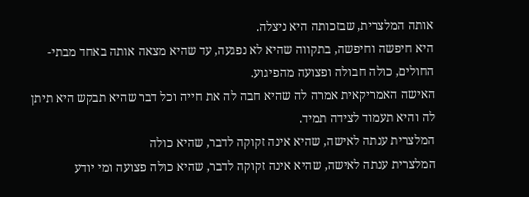אותה המלצרית, שבזכותה היא ניצלה.
היא חיפשה וחיפשה, בתקווה שהיא לא נפגעה, עד שהיא מצאה אותה באחד מבתי-החולים, כולה חבולה ופצועה מהפיגוע.
האישה האמריקאית אמרה לה שהיא חבה לה את חייה וכל דבר שהיא תבקש היא תיתן לה והיא תעמוד לצידה תמיד.
המלצרית ענתה לאישה, שהיא אינה זקוקה לדבר, שהיא כולה
המלצרית ענתה לאישה, שהיא אינה זקוקה לדבר, שהיא כולה פצועה ומי יודע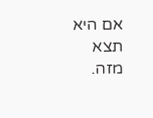אם היא תצא מזה.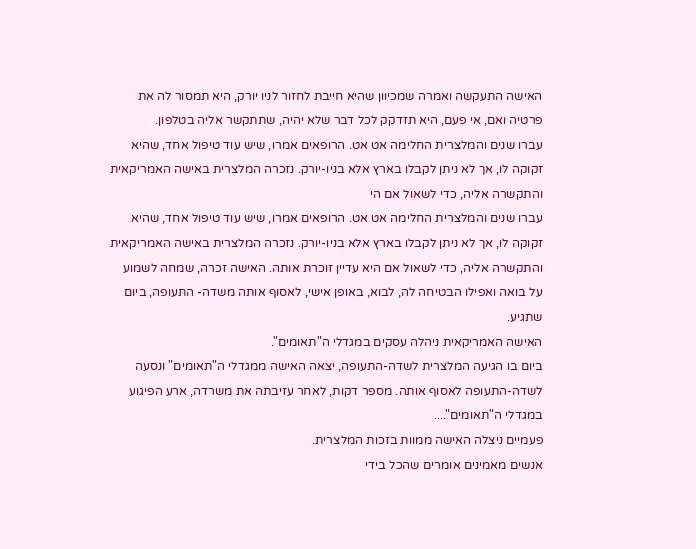האישה התעקשה ואמרה שמכיוון שהיא חייבת לחזור לניו יורק, היא תמסור לה את פרטיה ואם, אי פעם, היא תזדקק לכל דבר שלא יהיה, שתתקשר אליה בטלפון.
עברו שנים והמלצרית החלימה אט אט. הרופאים אמרו, שיש עוד טיפול אחד, שהיא זקוקה לו, אך לא ניתן לקבלו בארץ אלא בניו-יורק. נזכרה המלצרית באישה האמריקאית והתקשרה אליה, כדי לשאול אם הי
עברו שנים והמלצרית החלימה אט אט. הרופאים אמרו, שיש עוד טיפול אחד, שהיא זקוקה לו, אך לא ניתן לקבלו בארץ אלא בניו-יורק. נזכרה המלצרית באישה האמריקאית והתקשרה אליה, כדי לשאול אם היא עדיין זוכרת אותה. האישה זכרה, שמחה לשמוע על בואה ואפילו הבטיחה לה, לבוא, באופן אישי, לאסוף אותה משדה- התעופה, ביום שתגיע.
האישה האמריקאית ניהלה עסקים במגדלי ה"תאומים".
ביום בו הגיעה המלצרית לשדה-התעופה, יצאה האישה ממגדלי ה"תאומים" ונסעה לשדה-התעופה לאסוף אותה. מספר דקות, לאחר עזיבתה את משרדה, ארע הפיגוע במגדלי ה"תאומים"....
פעמיים ניצלה האישה ממוות בזכות המלצרית.
אנשים מאמינים אומרים שהכל בידי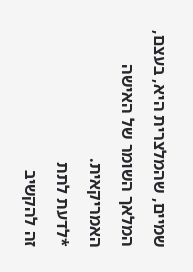שמיים, שהמלצרית היא, בעצם, המלאך השומר של האישה האמריקאית.
*לדעת לתת
זה להקשיב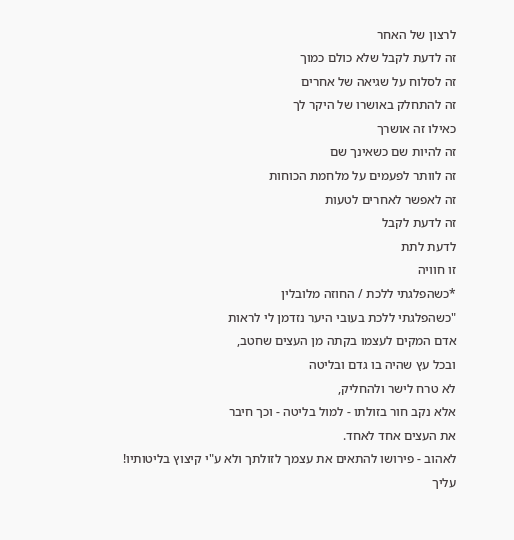לרצון של האחר
זה לדעת לקבל שלא כולם כמוך
זה לסלוח על שגיאה של אחרים
זה להתחלק באושרו של היקר לך
כאילו זה אושרך
זה להיות שם כשאינך שם
זה לוותר לפעמים על מלחמת הכוחות
זה לאפשר לאחרים לטעות
זה לדעת לקבל
לדעת לתת
זו חוויה
*כשהפלגתי ללכת / החוזה מלובלין
"כשהפלגתי ללכת בעובי היער נזדמן לי לראות
אדם המקים לעצמו בקתה מן העצים שחטב,
ובכל עץ שהיה בו גדם ובליטה
לא טרח לישר ולהחליק,
אלא נקב חור בזולתו - למול בליטה - וכך חיבר
את העצים אחד לאחד.
לאהוב - פירושו להתאים את עצמך לזולתך ולא ע"י קיצוץ בליטותיו!
עליך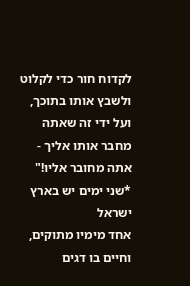לקדוח חור כדי לקלוט ולשבץ אותו בתוכך,
ועל ידי זה שאתה מחבר אותו אליך - אתה מחובר אליו!"
*שני ימים יש בארץ ישראל
אחד מימיו מתוקים,
וחיים בו דגים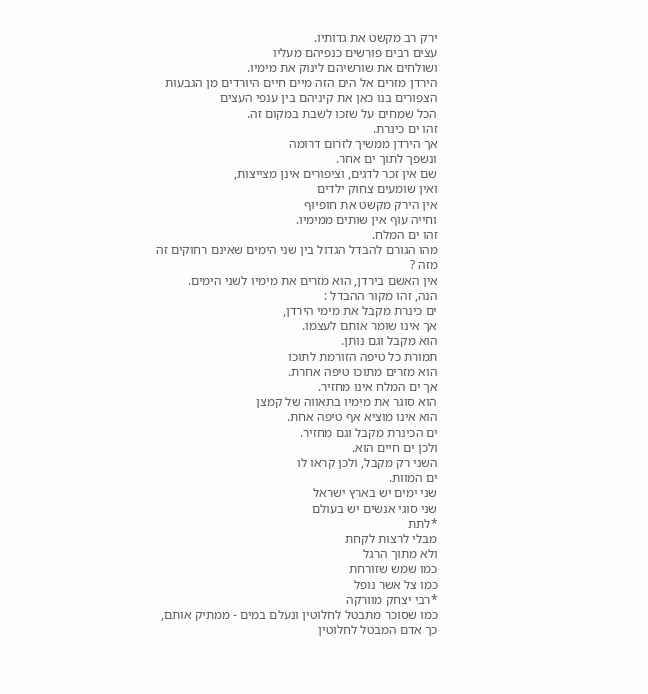ירק רב מקשט את גדותיו.
עצים רבים פורשים כנפיהם מעליו
ושולחים את שורשיהם לינוק את מימיו.
הירדן מזרים אל הים הזה מיים חיים היורדים מן הגבעות
הצפורים בנו כאן את קיניהם בין ענפי העצים
הכל שמחים על שזכו לשבת במקום זה.
זהו ים כינרת.
אך הירדן ממשיך לזרום דרומה
ונשפך לתוך ים אחר.
שם אין זכר לדגים, וציפורים אינן מצייצות,
ואין שומעים צחוק ילדים
אין הירק מקשט את חופיוף
וחייה עוף אין שותים ממימיו.
זהו ים המלח.
מהו הגורם להבדל הגדול בין שני הימים שאינם רחוקים זה מזה ?
אין האשם בירדן, הוא מזרים את מימיו לשני הימים.
הנה, זהו מקור ההבדל :
ים כינרת מקבל את מימי הירדן,
אך אינו שומר אותם לעצמו.
הוא מקבל וגם נותן.
תמורת כל טיפה הזורמת לתוכו
הוא מזרים מתוכו טיפה אחרת.
אך ים המלח אינו מחזיר.
הוא סוגר את מימיו בתאווה של קמצן
הוא אינו מוציא אף טיפה אחת.
ים הכינרת מקבל וגם מחזיר.
ולכן ים חיים הוא.
השני רק מקבל, ולכן קראו לו
ים המוות.
שני ימים יש בארץ ישראל
שני סוגי אנשים יש בעולם
*לתת
מבלי לרצות לקחת
ולא מתוך הרגל
כמו שמש שזורחת
כמו צל אשר נופל
*רבי יצחק מוורקה
כמו שסוכר מתבטל לחלוטין ונעלם במים - ממתיק אותם,
כך אדם המבטל לחלוטין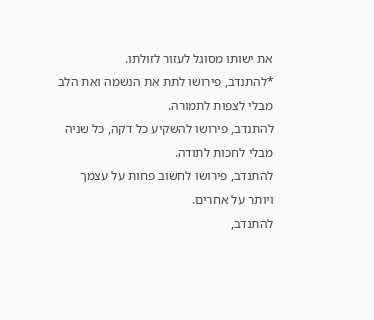את ישותו מסוגל לעזור לזולתו.
*להתנדב, פירושו לתת את הנשמה ואת הלב
מבלי לצפות לתמורה.
להתנדב, פירושו להשקיע כל דקה, כל שניה
מבלי לחכות לתודה.
להתנדב, פירושו לחשוב פחות על עצמך
ויותר על אחרים.
להתנדב,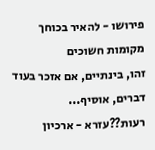פירושו - להאיר בכוחך מקומות חשוכים
זהו, בינתיים, אם אזכר בעוד דברים, אוסיף...
רעות??עזרא - ארכיון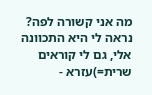מה אני קשורה לפה?
נראה לי היא התכוונה אלי, גם לי קוראים שרית=)עזרא -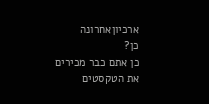ארכיוןאחרונה
כן?
כן אתם כבר מכירים את הטקסטים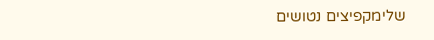שלימקפיצים נטושים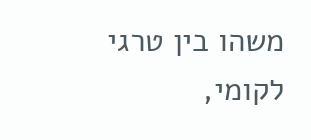משהו בין טרגי לקומי,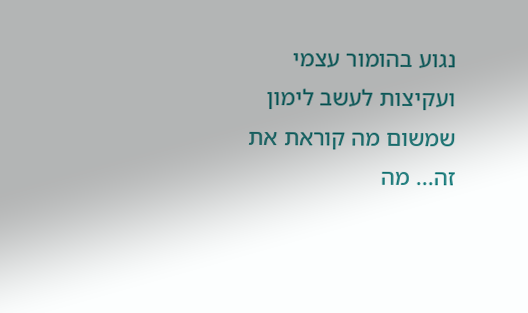נגוע בהומור עצמי ועקיצות לעשב לימון שמשום מה קוראת את זה... מה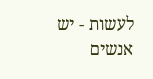לעשות - יש אנשים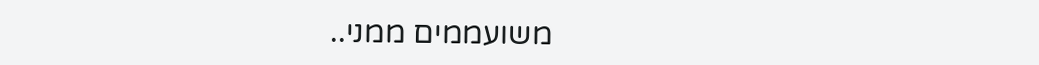משועממים ממני..